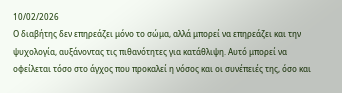10/02/2026
Ο διαβήτης δεν επηρεάζει μόνο το σώμα, αλλά μπορεί να επηρεάζει και την ψυχολογία, αυξάνοντας τις πιθανότητες για κατάθλιψη. Αυτό μπορεί να οφείλεται τόσο στο άγχος που προκαλεί η νόσος και οι συνέπειές της, όσο και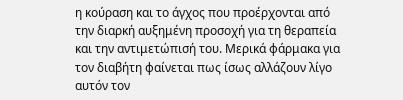η κούραση και το άγχος που προέρχονται από την διαρκή αυξημένη προσοχή για τη θεραπεία και την αντιμετώπισή του. Μερικά φάρμακα για τον διαβήτη φαίνεται πως ίσως αλλάζουν λίγο αυτόν τον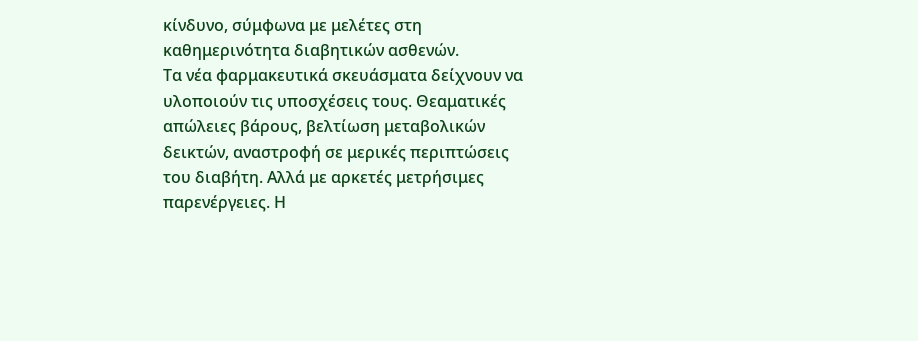κίνδυνο, σύμφωνα με μελέτες στη καθημερινότητα διαβητικών ασθενών.
Τα νέα φαρμακευτικά σκευάσματα δείχνουν να υλοποιούν τις υποσχέσεις τους. Θεαματικές απώλειες βάρους, βελτίωση μεταβολικών δεικτών, αναστροφή σε μερικές περιπτώσεις του διαβήτη. Αλλά με αρκετές μετρήσιμες παρενέργειες. Η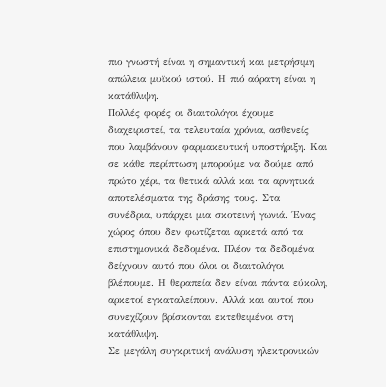πιο γνωστή είναι η σημαντική και μετρήσιμη απώλεια μυϊκού ιστού. Η πιό αόρατη είναι η κατάθλιψη.
Πολλές φορές οι διαιτολόγοι έχουμε διαχειριστεί, τα τελευταία χρόνια, ασθενείς που λαμβάνουν φαρμακευτική υποστήριξη. Και σε κάθε περίπτωση μπορούμε να δούμε από πρώτο χέρι, τα θετικά αλλά και τα αρνητικά αποτελέσματα της δράσης τους. Στα συνέδρια, υπάρχει μια σκοτεινή γωνιά. Ένας χώρος όπου δεν φωτίζεται αρκετά από τα επιστημονικά δεδομένα. Πλέον τα δεδομένα δείχνουν αυτό που όλοι οι διαιτολόγοι βλέπουμε. Η θεραπεία δεν είναι πάντα εύκολη, αρκετοί εγκαταλείπουν. Αλλά και αυτοί που συνεχίζουν βρίσκονται εκτεθειμένοι στη κατάθλιψη.
Σε μεγάλη συγκριτική ανάλυση ηλεκτρονικών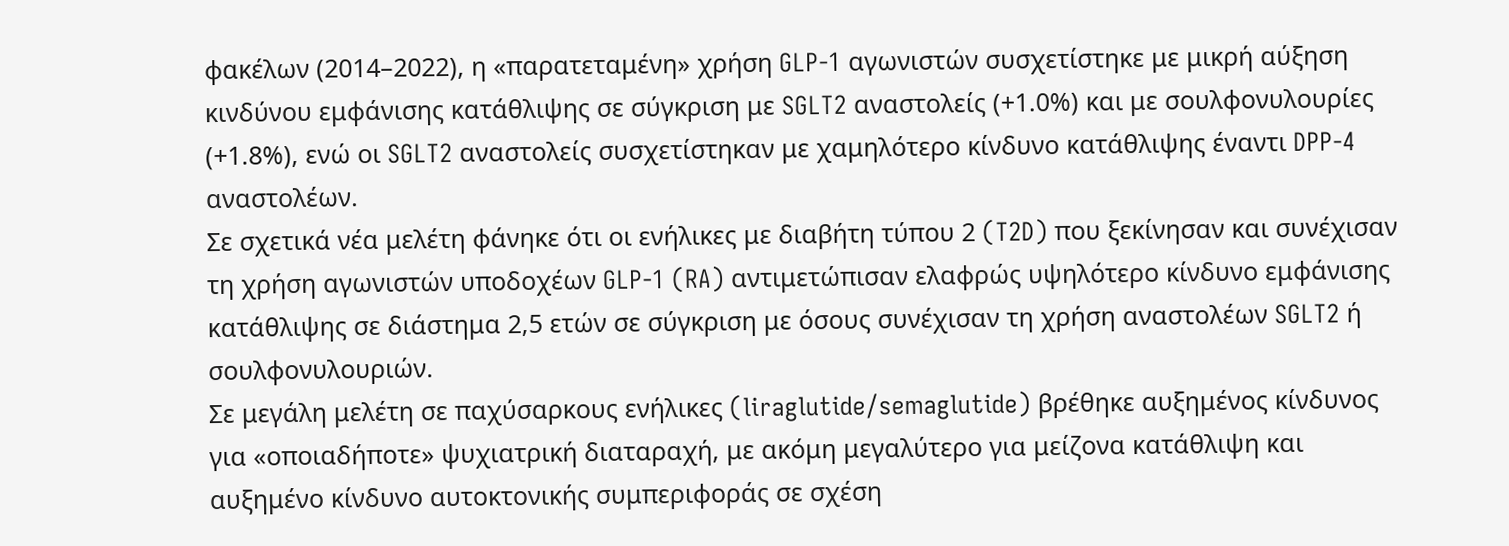φακέλων (2014–2022), η «παρατεταμένη» χρήση GLP‑1 αγωνιστών συσχετίστηκε με μικρή αύξηση κινδύνου εμφάνισης κατάθλιψης σε σύγκριση με SGLT2 αναστολείς (+1.0%) και με σουλφονυλουρίες (+1.8%), ενώ οι SGLT2 αναστολείς συσχετίστηκαν με χαμηλότερο κίνδυνο κατάθλιψης έναντι DPP‑4 αναστολέων.
Σε σχετικά νέα μελέτη φάνηκε ότι οι ενήλικες με διαβήτη τύπου 2 (T2D) που ξεκίνησαν και συνέχισαν τη χρήση αγωνιστών υποδοχέων GLP-1 (RA) αντιμετώπισαν ελαφρώς υψηλότερο κίνδυνο εμφάνισης κατάθλιψης σε διάστημα 2,5 ετών σε σύγκριση με όσους συνέχισαν τη χρήση αναστολέων SGLT2 ή σουλφονυλουριών.
Σε μεγάλη μελέτη σε παχύσαρκους ενήλικες (liraglutide/semaglutide) βρέθηκε αυξημένος κίνδυνος για «οποιαδήποτε» ψυχιατρική διαταραχή, με ακόμη μεγαλύτερο για μείζονα κατάθλιψη και αυξημένο κίνδυνο αυτοκτονικής συμπεριφοράς σε σχέση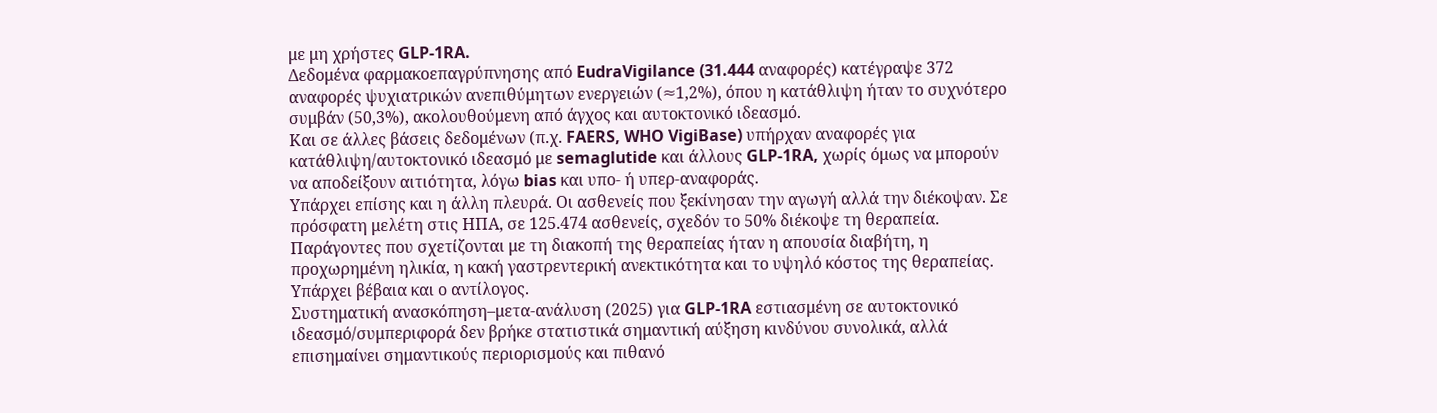με μη χρήστες GLP‑1RA.
Δεδομένα φαρμακοεπαγρύπνησης από EudraVigilance (31.444 αναφορές) κατέγραψε 372 αναφορές ψυχιατρικών ανεπιθύμητων ενεργειών (≈1,2%), όπου η κατάθλιψη ήταν το συχνότερο συμβάν (50,3%), ακολουθούμενη από άγχος και αυτοκτονικό ιδεασμό.
Και σε άλλες βάσεις δεδομένων (π.χ. FAERS, WHO VigiBase) υπήρχαν αναφορές για κατάθλιψη/αυτοκτονικό ιδεασμό με semaglutide και άλλους GLP‑1RA, χωρίς όμως να μπορούν να αποδείξουν αιτιότητα, λόγω bias και υπο- ή υπερ-αναφοράς.
Υπάρχει επίσης και η άλλη πλευρά. Οι ασθενείς που ξεκίνησαν την αγωγή αλλά την διέκοψαν. Σε πρόσφατη μελέτη στις ΗΠΑ, σε 125.474 ασθενείς, σχεδόν το 50% διέκοψε τη θεραπεία. Παράγοντες που σχετίζονται με τη διακοπή της θεραπείας ήταν η απουσία διαβήτη, η προχωρημένη ηλικία, η κακή γαστρεντερική ανεκτικότητα και το υψηλό κόστος της θεραπείας.
Υπάρχει βέβαια και ο αντίλογος.
Συστηματική ανασκόπηση–μετα‑ανάλυση (2025) για GLP‑1RA εστιασμένη σε αυτοκτονικό ιδεασμό/συμπεριφορά δεν βρήκε στατιστικά σημαντική αύξηση κινδύνου συνολικά, αλλά επισημαίνει σημαντικούς περιορισμούς και πιθανό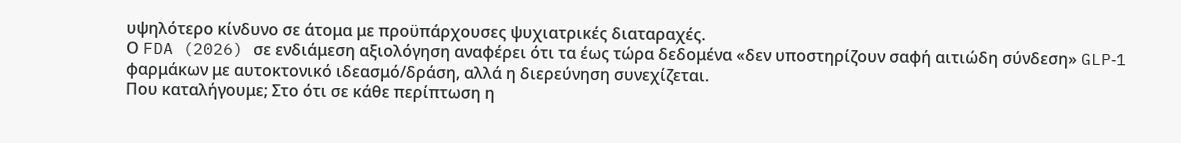υψηλότερο κίνδυνο σε άτομα με προϋπάρχουσες ψυχιατρικές διαταραχές.
Ο FDA (2026) σε ενδιάμεση αξιολόγηση αναφέρει ότι τα έως τώρα δεδομένα «δεν υποστηρίζουν σαφή αιτιώδη σύνδεση» GLP‑1 φαρμάκων με αυτοκτονικό ιδεασμό/δράση, αλλά η διερεύνηση συνεχίζεται.
Που καταλήγουμε; Στο ότι σε κάθε περίπτωση η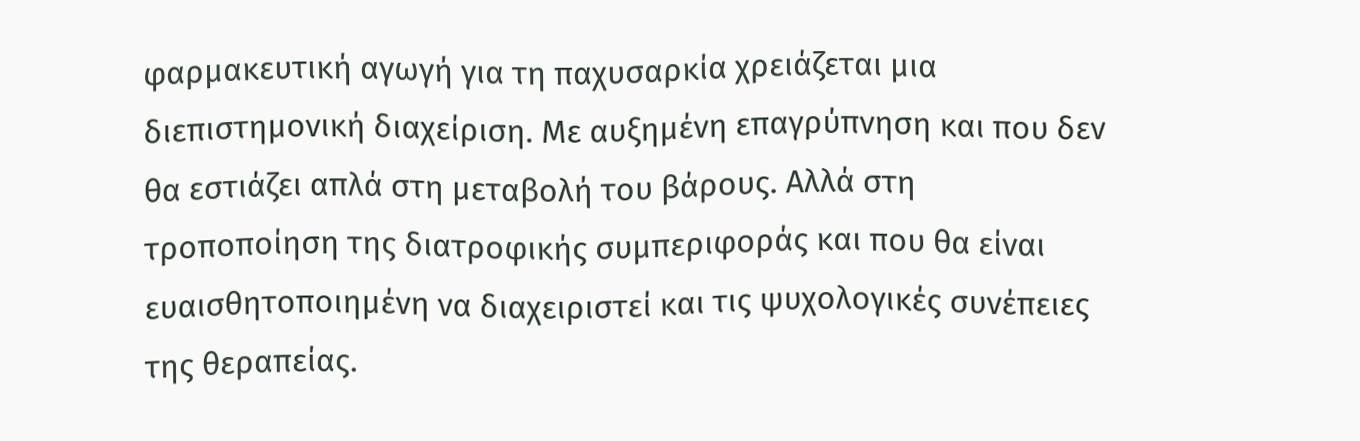φαρμακευτική αγωγή για τη παχυσαρκία χρειάζεται μια διεπιστημονική διαχείριση. Με αυξημένη επαγρύπνηση και που δεν θα εστιάζει απλά στη μεταβολή του βάρους. Αλλά στη τροποποίηση της διατροφικής συμπεριφοράς και που θα είναι ευαισθητοποιημένη να διαχειριστεί και τις ψυχολογικές συνέπειες της θεραπείας.